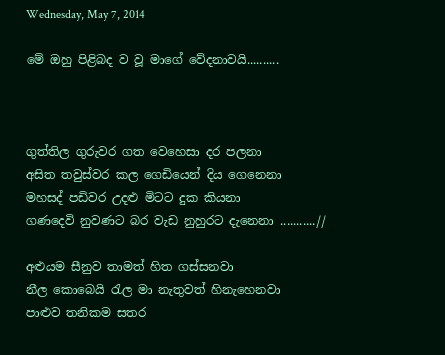Wednesday, May 7, 2014

මේ ඔහු පිළිබද ව වූ මාගේ වේදනාවයි..........



ගුත්තිල ගුරුවර ගත වෙහෙසා දර පලනා
අසිත තවුස්වර කල ගෙඩියෙන් දිය ගෙනෙනා
මහසද් පඩිවර උදළු මිටට දුක කියනා
ගණදෙවි නුවණට බර වැඩ නුහුරට දැනෙනා ...........//

අළුයම සීනුව තාමත් හිත ගස්සනවා
නීල කොබෙයි රැල මා නැතුවත් හිනැහෙනවා
පාළුව තනිකම සතර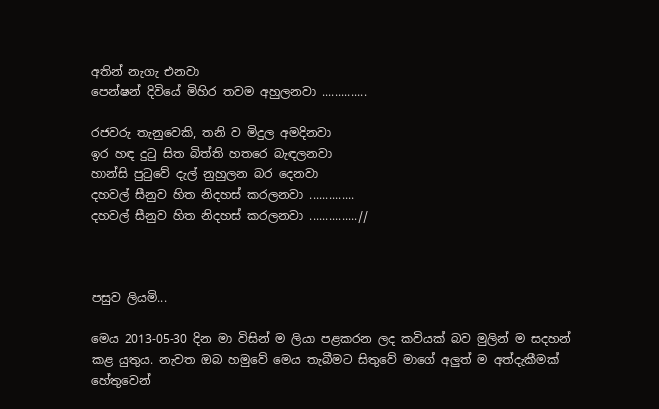අතින් නැගැ එනවා
පෙන්ෂන් දිවියේ මිහිර තවම අහුලනවා ..............

රජවරු තැනුවෙකි, තනි ව මිදුල අමදිනවා
ඉර හඳ දුටු සිත බිත්ති හතරෙ බැඳලනවා
හාන්සි පුටුවේ දැල් නුහුලන බර දෙනවා
දහවල් සීනුව හිත නිදහස් කරලනවා ..............
දහවල් සීනුව හිත නිදහස් කරලනවා ...............//



පසුව ලියමි...

මෙය 2013-05-30 දින මා විසින් ම ලියා පළකරන ලද කවියක් බව මුලින් ම සදහන් කළ යුතුය. නැවත ඔබ හමුවේ මෙය තැබීමට සිතුවේ මාගේ අලුත් ම අත්දැකීමක් හේතුවෙන්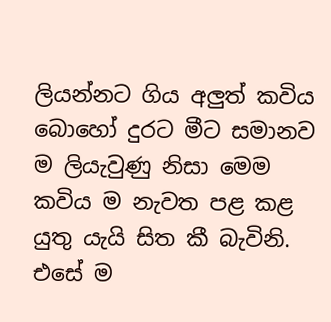ලියන්නට ගිය අලුත් කවිය බොහෝ දුරට මීට සමානව ම ලියැවුණු නිසා මෙම කවිය ම නැවත පළ කළ යුතු යැයි සිත කී බැවිනි. එසේ ම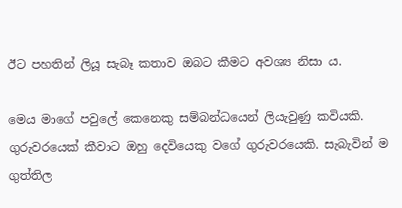ඊට පහතින් ලියූ සැබෑ කතාව ඔබට කීමට අවශ්‍ය නිසා ය.

මෙය මාගේ පවුලේ කෙනෙකු සම්බන්ධයෙන් ලියැවුණු කවියකි. ගුරුවරයෙක් කීවාට ඔහු දෙවියෙකු වගේ ගුරුවරයෙකි. සැබැවින් ම ගුත්තිල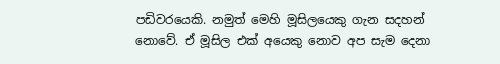පඩිවරයෙකි. නමුත් මෙහි මූසිලයෙකු ගැන සදහන් නොවේ. ඒ මූසිල එක් අයෙකු නොව අප සැම දෙනා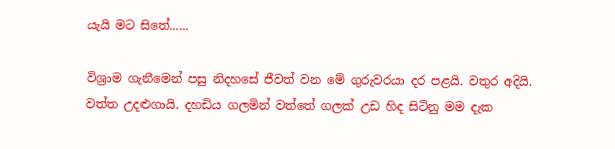යැයි මට සිතේ......

විශ්‍රාම ගැනීමෙන් පසු නිදහසේ ජීවත් වන මේ ගුරුවරයා දර පළයි. වතුර අදියි. වත්ත උදළුගායි. දහඩිය ගලමින් වත්තේ ගලක් උඩ හිද සිටිනු මම දැක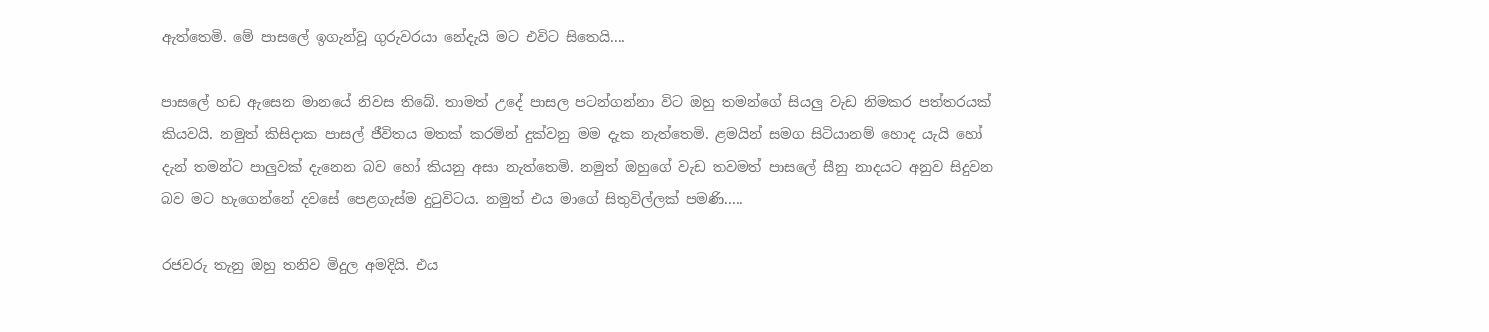ඇත්තෙමි. මේ පාසලේ ඉගැන්වූ ගුරුවරයා නේදැයි මට එවිට සිතෙයි....

පාසලේ හඩ ඇසෙන මානයේ නිවස තිබේ. තාමත් උදේ පාසල පටන්ගන්නා විට ඔහු තමන්ගේ සියලු වැඩ නිමකර පත්තරයක් කියවයි. නමුත් කිසිදාක පාසල් ජීවිතය මතක් කරමින් දුක්වනු මම දැක නැත්තෙමි. ළමයින් සමග සිටියානම් හොද යැයි හෝ දැන් තමන්ට පාලුවක් දැනෙන බව හෝ කියනු අසා නැත්තෙමි. නමුත් ඔහුගේ වැඩ තවමත් පාසලේ සීනු නාදයට අනුව සිදුවන බව මට හැගෙන්නේ දවසේ පෙළගැස්ම දුටුවිටය. නමුත් එය මාගේ සිතුවිල්ලක් පමණි.....

රජවරු තැනු ඔහු තනිව මිදුල අමදියි. එය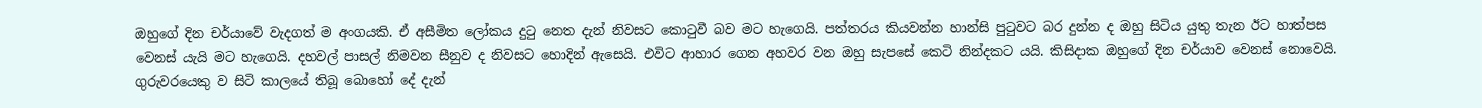ඔහුගේ දින චර්යාවේ වැදගත් ම අංගයකි. ඒ අසීමිත ලෝකය දුටු නෙත දැන් නිවසට කොටුවී බව මට හැගෙයි. පත්තරය කියවන්න හාන්සි පුටුවට බර දුන්න ද ඔහු සිටිය යුතු තැන ඊට හාත්පස වෙනස් යැයි මට හැගෙයි. දහවල් පාසල් නිමවන සීනුව ද නිවසට හොදින් ඇසෙයි. එවිට ආහාර ගෙන අහවර වන ඔහු සැපසේ කෙටි නින්දකට යයි. කිසිදාක ඔහුගේ දින චර්යාව වෙනස් නොවෙයි. ගුරුවරයෙකු ව සිටි කාලයේ තිබූ බොහෝ දේ දැන්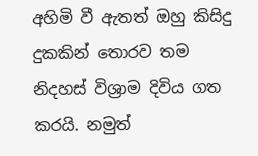අහිමි වී ඇතත් ඔහු කිසිදු දුකකින් තොරව තම නිදහස් විශ්‍රාම දිවිය ගත කරයි. නමුත්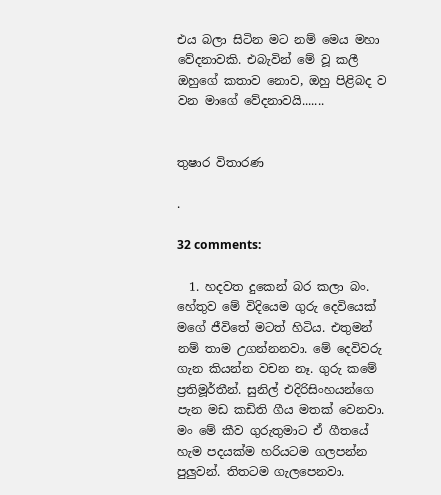එය බලා සිටින මට නම් මෙය මහා වේදනාවකි. එබැවින් මේ වූ කලී ඔහුගේ කතාව නොව, ඔහු පිළිබද ව වන මාගේ වේදනාවයි.......


තුෂාර විතාරණ

.

32 comments:

  1. හදවත දුකෙන් බර කලා බං. හේතුව මේ විදියෙම ගුරු දෙවියෙක් මගේ ජීවිතේ මටත් හිටිය. එතුමන් නම් තාම උගන්නනවා. මේ දෙවිවරු ගැන කියන්න වචන නෑ. ගුරු කමේ ප්‍රතිමූර්තීන්. සුනිල් එදිරිසිංහයන්ගෙ පැන මඩ කඩිති ගීය මතක් වෙනවා. මං මේ කීව ගුරුතුමාට ඒ ගීතයේ හැම පදයක්ම හරියටම ගලපන්න පුලුවන්. තිතටම ගැලපෙනවා.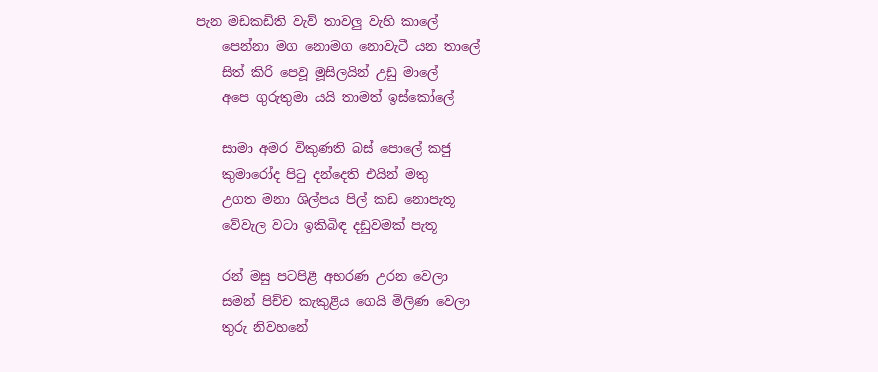පැන මඩකඩිති වැව් තාවලු වැහි කාලේ
    පෙන්නා මග නොමග නොවැටී යන තාලේ
    සිත් කිරි පෙවූ මූසිලයින් උඩු මාලේ
    අපෙ ගුරුතුමා යයි තාමත් ඉස්කෝලේ

    සාමා අමර විකුණති බස් පොලේ කජු
    කුමා‍රෝද පිටු දන්දෙති එයින් මතු
    උගත මනා ශිල්පය පිල් කඩ නොපැතූ
    වේවැල වටා ඉකිබිඳ දඩුවමක් පැතූ

    රන් මසු පටපිළී අභරණ උරන වෙලා
    සමන් පිච්ච කැකුළිය ගෙයි මිලිණ වෙලා
    තුරු නිවහනේ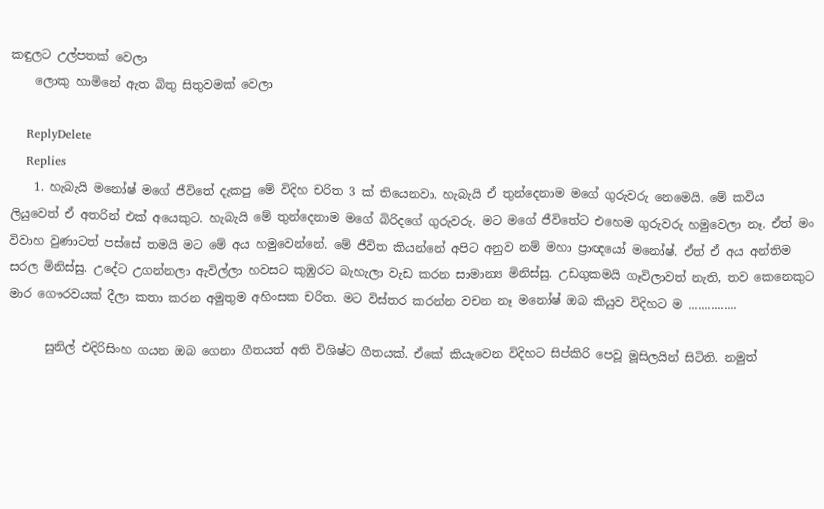කඳුලට උල්පතක් වෙලා
    ලොකු හාමි‍නේ ඇත බිතු සිතුවමක් වෙලා

    ReplyDelete
    Replies
    1. හැබැයි මනෝෂ් මගේ ජීවිතේ දැකපු මේ විදිහ චරිත 3 ක් තියෙනවා. හැබැයි ඒ තුන්දෙනාම මගේ ගුරුවරු නෙමෙයි. මේ කවිය ලියුවෙත් ඒ අතරින් එක් අයෙකුට. හැබැයි මේ තුන්දෙනාම මගේ බිරිදගේ ගුරුවරු. මට මගේ ජීවිතේට එහෙම ගුරුවරු හමුවෙලා නෑ. ඒත් මං විවාහ වුණාටත් පස්සේ තමයි මට මේ අය හමුවෙන්නේ. මේ ජීවිත කියන්නේ අපිට අනුව නම් මහා ප්‍රාඥයෝ මනෝෂ්. ඒත් ඒ අය අන්තිම සරල මිනිස්සු. උදේට උගන්නලා ඇවිල්ලා හවසට කුඹුරට බැහැලා වැඩ කරන සාමාන්‍ය මිනිස්සු. උඩගුකමයි ගෑවිලාවත් නැති, තව කෙනෙකුට මාර ගෞරවයක් දීලා කතා කරන අමුතුම අහිංසක චරිත. මට විස්තර කරන්න වචන නෑ මනෝෂ් ඔබ කියුව විදිහට ම ...............

      සුනිල් එදිරිසිංහ ගයන ඔබ ගෙනා ගීතයත් අති විශිෂ්ට ගීතයක්. ඒකේ කියැවෙන විදිහට සිප්කිරි පෙවූ මූසිලයින් සිටිති. නමුත්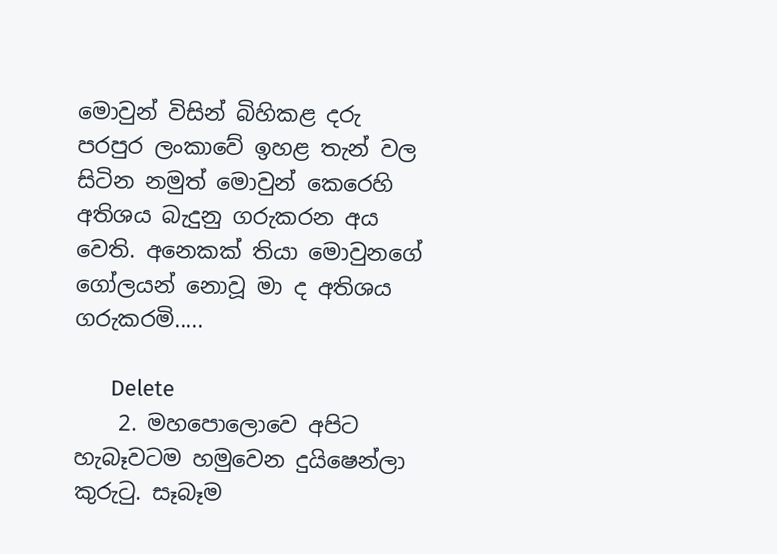මොවුන් විසින් බිහිකළ දරු පරපුර ලංකාවේ ඉහළ තැන් වල සිටින නමුත් මොවුන් කෙරෙහි අතිශය බැදුනු ගරුකරන අය වෙති. අනෙකක් තියා මොවුනගේ ගෝලයන් නොවූ මා ද අතිශය ගරුකරමි.....

      Delete
    2. මහපොලොවෙ අපිට හැබෑවටම හමුවෙන දුයිෂෙන්ලා කුරුටු. සෑබෑම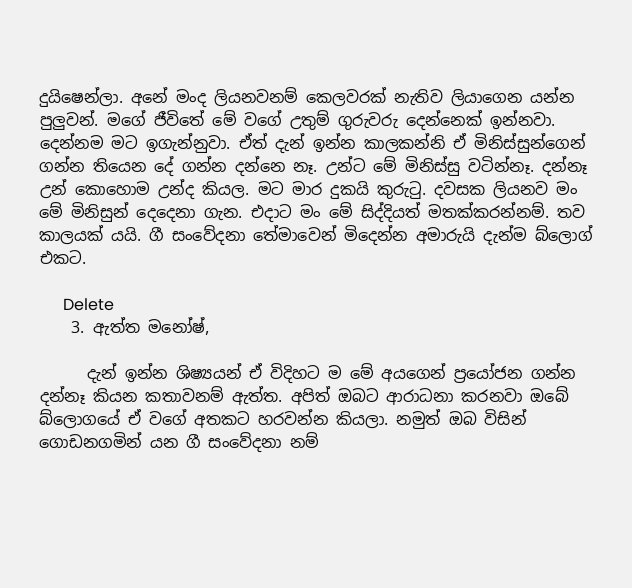දුයිෂෙන්ලා. අනේ මංද ලියනවනම් කෙලවරක් නැතිව ලියාගෙන යන්න පුලුවන්. මගේ ජීවිතේ මේ වගේ උතුම් ගුරුවරු දෙන්නෙක් ඉන්නවා. දෙන්නම මට ඉගැන්නුවා. ඒත් දැන් ඉන්න කාලකන්නි ඒ මිනිස්සුන්ගෙන් ගන්න තියෙන දේ ගන්න දන්නෙ නෑ. උන්ට මේ මිනිස්සු වටින්නෑ. දන්නෑ උන් කොහොම උන්ද කියල. මට මාර දුකයි කුරුටු. දවසක ලියනව මං මේ මිනිසුන් දෙදෙනා ගැන. එදාට මං මේ සිද්දියත් මතක්කරන්නම්. තව කාලයක් යයි. ගී සංවේදනා තේමාවෙන් මිදෙන්න අමාරුයි දැන්ම බ්ලොග් එකට.

      Delete
    3. ඇත්ත මනෝෂ්,

      දැන් ඉන්න ශිෂ්‍යයන් ඒ විදිහට ම මේ අයගෙන් ප්‍රයෝජන ගන්න දන්නෑ කියන කතාවනම් ඇත්ත. අපිත් ඔබට ආරාධනා කරනවා ඔබේ බ්ලොගයේ ඒ වගේ අතකට හරවන්න කියලා. නමුත් ඔබ විසින් ගොඩනගමින් යන ගී සංවේදනා නම්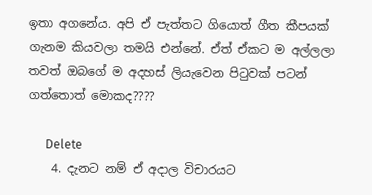ඉතා අගනේය. අපි ඒ පැත්තට ගියොත් ගීත කීපයක් ගැනම කියවලා තමයි එන්නේ. ඒත් ඒකට ම අල්ලලා තවත් ඔබගේ ම අදහස් ලියැවෙන පිටුවක් පටන් ගත්තොත් මොකද????

      Delete
    4. දැනට නම් ඒ අදාල විචාරයට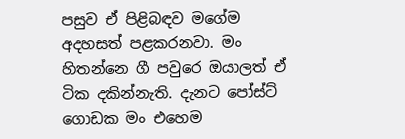පසුව ඒ පිළිබඳව මගේම අදහසත් පළකරනවා. මං හිතන්නෙ ගී පවුරෙ ඔයාලත් ඒ ටික දකින්නැති. දැනට පෝස්ට් ගොඩක මං එහෙම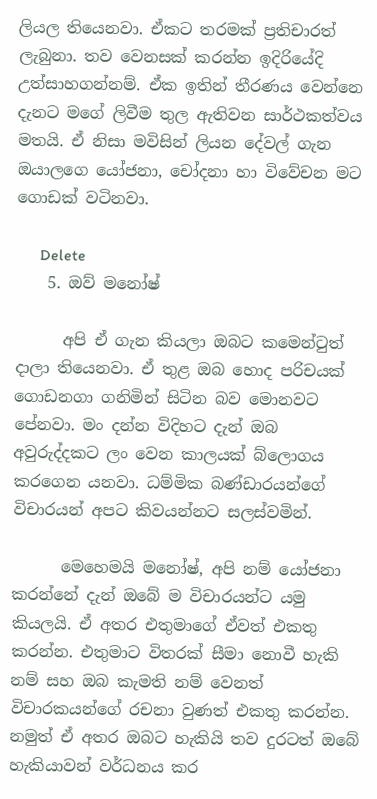ලියල තියෙනවා. ඒකට තරමක් ප්‍රතිචාරත් ලැබුනා. තව වෙනසක් කරන්න ඉදිරියේදි උත්සාහගන්නම්. ඒක ඉතින් තීරණය වෙන්නෙ දැනට මගේ ලිවීම තුල ඇතිවන සාර්ථකත්වය මතයි. ඒ නිසා මවිසින් ලියන දේවල් ගැන ඔයාලගෙ යෝජනා, චෝදනා හා විවේචන මට ගොඩක් වටිනවා.

      Delete
    5. ඔව් මනෝෂ්

      අපි ඒ ගැන කියලා ඔබට කමෙන්ටුත් දාලා තියෙනවා. ඒ තුළ ඔබ හොද පරිචයක් ගොඩනගා ගනිමින් සිටින බව මොනවට පේනවා. මං දන්න විදිහට දැන් ඔබ අවුරුද්දකට ලං වෙන කාලයක් බ්ලොගය කරගෙන යනවා. ධම්මික බණ්ඩාරයන්ගේ විචාරයන් අපට කිවයන්නට සලස්වමින්.

      මෙහෙමයි මනෝෂ්, අපි නම් යෝජනා කරන්නේ දැන් ඔබේ ම විචාරයන්ට යමු කියලයි. ඒ අතර එතුමාගේ ඒවත් එකතු කරන්න. එතුමාට විතරක් සීමා නොවී හැකි නම් සහ ඔබ කැමති නම් වෙනත් විචාරකයන්ගේ රචනා වුණත් එකතු කරන්න. නමුත් ඒ අතර ඔබට හැකියි තව දුරටත් ඔබේ හැකියාවන් වර්ධනය කර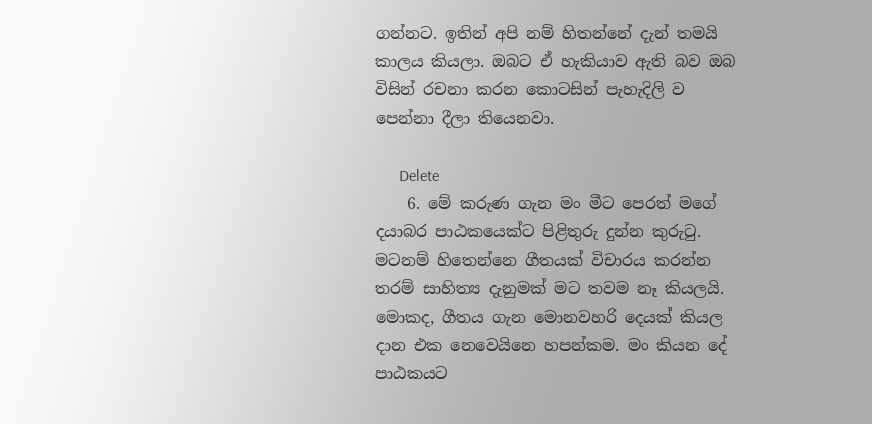ගන්නට. ඉතින් අපි නම් හිතන්නේ දැන් තමයි කාලය කියලා. ඔබට ඒ හැකියාව ඇති බව ඔබ විසින් රචනා කරන කොටසින් පැහැදිලි ව පෙන්නා දීලා තියෙනවා.

      Delete
    6. මේ කරුණ ගැන මං මීට පෙරත් මගේ දයාබර පාඨකයෙක්ට පිළිතුරු දුන්න කුරුටු. මටනම් හිතෙන්නෙ ගීතයක් විචාරය කරන්න තරම් සාහිත්‍ය දැනුමක් මට තවම නෑ කියලයි. මොකද, ගීතය ගැන මොනවහරි දෙයක් කියල දාන එක නෙවෙයිනෙ හපන්කම. මං කියන දේ පාඨකයට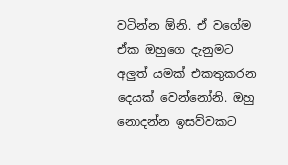වටින්න ඕනි. ඒ වගේම ඒක ඔහුගෙ දැනුමට අලුත් යමක් එකතුකරන දෙයක් වෙන්නෝනි. ඔහු නොදන්න ඉසව්වකට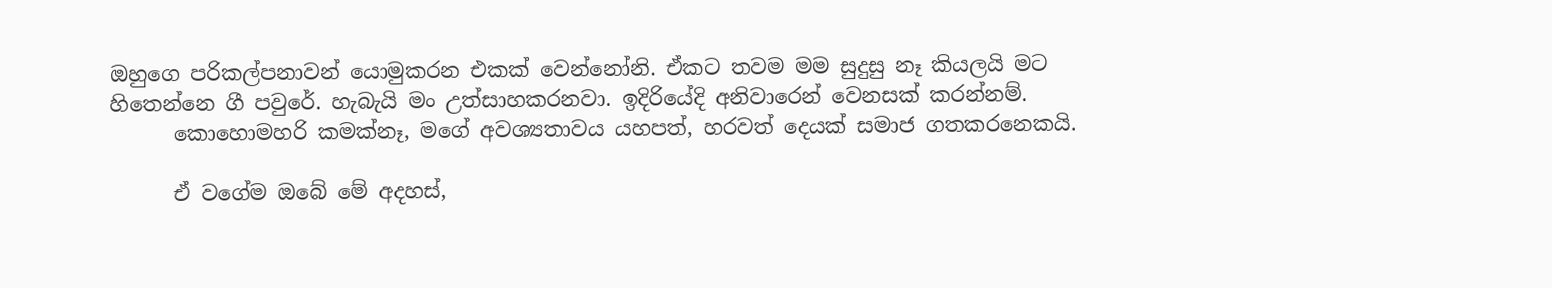ඔහුගෙ පරිකල්පනාවන් යොමුකරන එකක් වෙන්නෝනි. ඒකට තවම මම සුදුසු නෑ කියලයි මට හිතෙන්නෙ ගී පවුරේ. හැබැයි මං උත්සාහකරනවා. ඉදිරියේදි අනිවාරෙන් වෙනසක් කරන්නම්.
      කොහොමහරි කමක්නෑ, මගේ අවශ්‍යතාවය යහපත්, හරවත් දෙයක් සමාජ ගතකරනෙකයි.

      ඒ වගේම ඔබේ මේ අදහස්,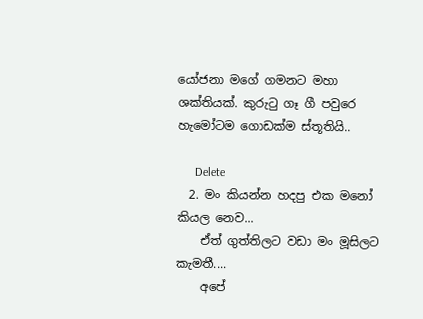යෝජනා මගේ ගමනට මහා ශක්තියක්. කුරුටු ගෑ ගී පවුරෙ හැමෝටම ගොඩක්ම ස්තූතියි..

      Delete
  2. මං කියන්න හදපු එක මනෝ කියල නෙව...
    ඒත් ගුත්තිලට වඩා මං මූසිලට කැමතී....
    අපේ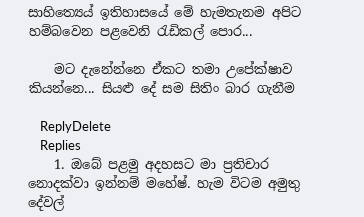සාහිත්‍යෙය් ඉතිහාසයේ මේ හැමතැනම අපිට හම්බවෙන පළවෙනි රැඩිකල් පොර...

    මට දැනේන්නෙ ඒකට තමා උපේක්ෂාව කියන්නෙ... සියළු දේ සම සිතිං බාර ගැනීම

    ReplyDelete
    Replies
    1. ඔබේ පළමු අදහසට මා ප්‍රතිචාර නොදක්වා ඉන්නම් මහේෂ්. හැම විටම අමුතු දේවල්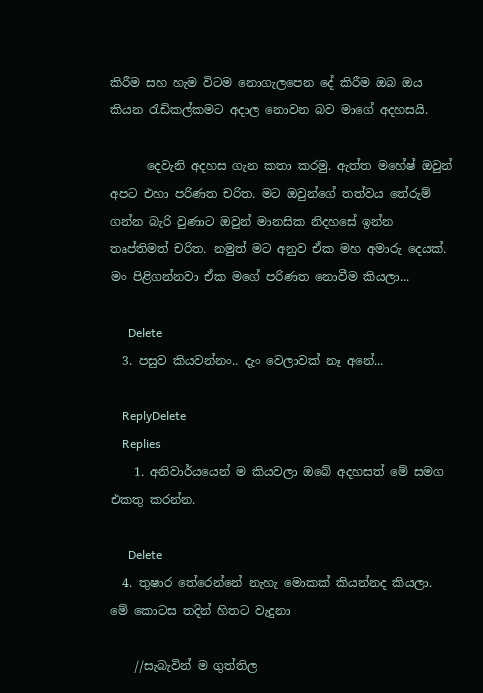කිරීම සහ හැම විටම නොගැලපෙන දේ කිරීම ඔබ ඔය කියන රැඩිකල්කමට අදාල නොවන බව මාගේ අදහසයි.

      දෙවැනි අදහස ගැන කතා කරමු. ඇත්ත මහේෂ් ඔවුන් අපට එහා පරිණත චරිත. මට ඔවුන්ගේ තත්වය තේරුම් ගන්න බැරි වුණාට ඔවුන් මානසික නිදහසේ ඉන්න තෘප්තිමත් චරිත. නමුත් මට අනුව ඒක මහ අමාරු දෙයක්. මං පිළිගන්නවා ඒක මගේ පරිණත නොවීම කියලා...

      Delete
  3. පසුව කියවන්නං.. දැං වෙලාවක් නෑ අනේ...

    ReplyDelete
    Replies
    1. අනිවාර්යයෙන් ම කියවලා ඔබේ අදහසත් මේ සමග එකතු කරන්න.

      Delete
  4. තුෂාර තේරෙන්නේ නැහැ මොකක් කියන්නද කියලා. මේ කොටස තදින් හිතට වැදුනා

    //සැබැවින් ම ගුත්තිල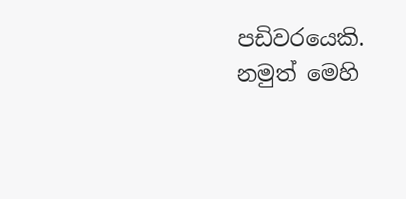පඩිවරයෙකි. නමුත් මෙහි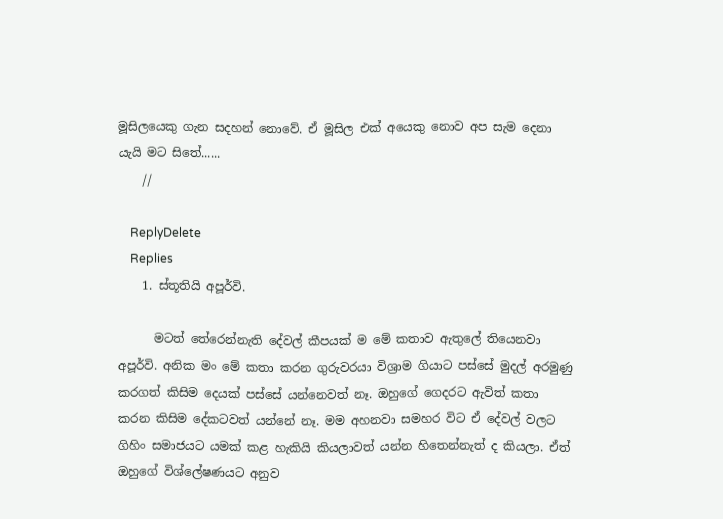මූසිලයෙකු ගැන සදහන් නොවේ. ඒ මූසිල එක් අයෙකු නොව අප සැම දෙනා යැයි මට සිතේ......
    //

    ReplyDelete
    Replies
    1. ස්තූතියි අපූර්වි.

      මටත් තේරෙන්නැති දේවල් කීපයක් ම මේ කතාව ඇතුලේ තියෙනවා අපූර්වි. අනික මං මේ කතා කරන ගුරුවරයා විශ්‍රාම ගියාට පස්සේ මුදල් අරමුණු කරගත් කිසිම දෙයක් පස්සේ යන්නෙවත් නෑ. ඔහුගේ ගෙදරට ඇවිත් කතා කරන කිසිම දේකටවත් යන්නේ නෑ. මම අහනවා සමහර විට ඒ දේවල් වලට ගිහිං සමාජයට යමක් කළ හැකියි කියලාවත් යන්න හිතෙන්නැත් ද කියලා. ඒත් ඔහුගේ විශ්ලේෂණයට අනුව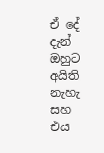ඒ දේ දැන් ඔහුට අයිති නැහැ සහ එය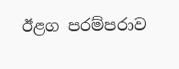ඊළග පරම්පරාව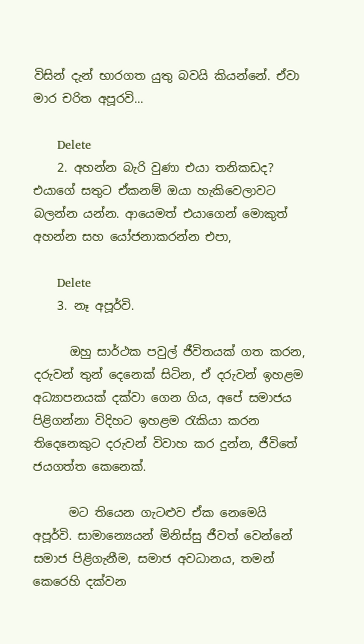විසින් දැන් භාරගත යුතු බවයි කියන්නේ. ඒවා මාර චරිත අපූරවි...

      Delete
    2. අහන්න බැරි වුණා එයා තනිකඩද? එයාගේ සතුට ඒකනම් ඔයා හැකිවෙලාවට බලන්න යන්න. ආයෙමත් එයාගෙන් මොකුත් අහන්න සහ යෝජනාකරන්න එපා,

      Delete
    3. නෑ අපූර්වි.

      ඔහු සාර්ථක පවුල් ජීවිතයක් ගත කරන, දරුවන් තුන් දෙනෙක් සිටින, ඒ දරුවන් ඉහළම අධ්‍යාපනයක් දක්වා ගෙන ගිය, අපේ සමාජය පිළිගන්නා විදිහට ඉහළම රැකියා කරන තිදෙනෙකුට දරුවන් විවාහ කර දුන්න, ජීවිතේ ජයගත්ත කෙනෙක්.

      මට තියෙන ගැටළුව ඒක නෙමෙයි අපූර්වි. සාමාන්‍යෙයන් මිනිස්සු ජීවත් වෙන්නේ සමාජ පිළිගැනීම, සමාජ අවධානය, තමන් කෙරෙහි දක්වන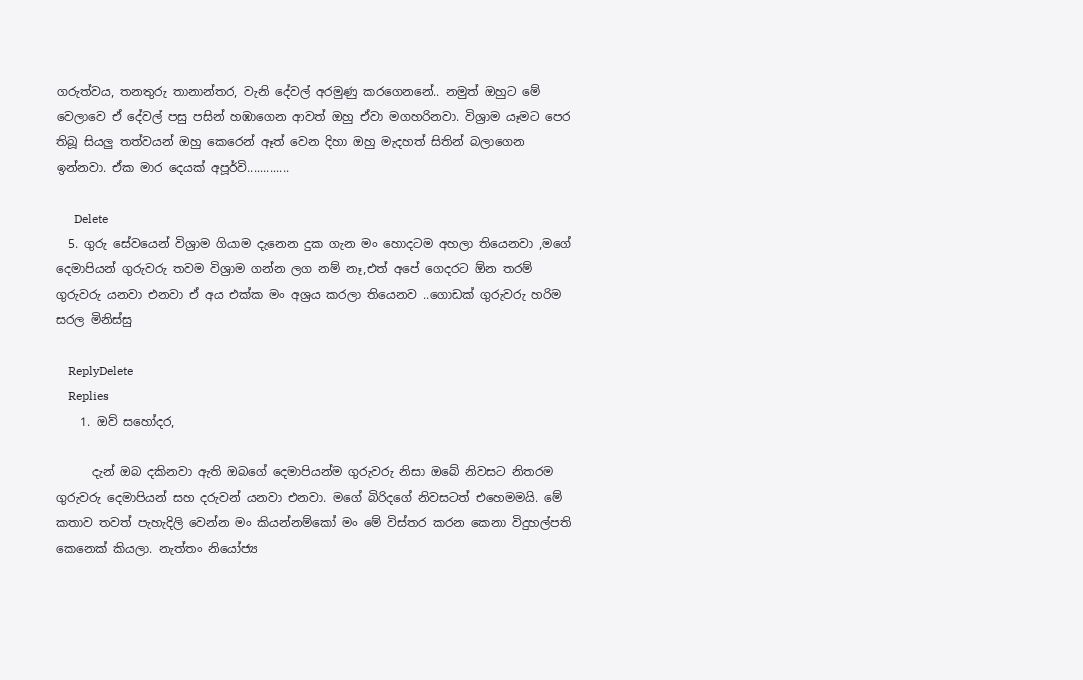ගරුත්වය, තනතුරු තානාන්තර, වැනි දේවල් අරමුණු කරගෙනනේ.. නමුත් ඔහුට මේ වෙලාවෙ ඒ දේවල් පසු පසින් හඹාගෙන ආවත් ඔහු ඒවා මගහරිනවා. විශ්‍රාම යෑමට පෙර තිබූ සියලු තත්වයන් ඔහු කෙරෙන් ඈත් වෙන දිහා ඔහු මැදහත් සිතින් බලාගෙන ඉන්නවා. ඒක මාර දෙයක් අපූර්වි.............

      Delete
  5. ගුරු සේවයෙන් විශ්‍රාම ගියාම දැනෙන දුක ගැන මං හොදටම අහලා තියෙනවා ,මගේ දෙමාපියන් ගුරුවරු තවම විශ්‍රාම ගන්න ලග නම් නෑ,එත් අපේ ගෙදරට ඕන තරම් ගුරුවරු යනවා එනවා ඒ අය එක්ක මං අශ්‍රය කරලා තියෙනව ..ගොඩක් ගුරුවරු හරිම සරල මිනිස්සු

    ReplyDelete
    Replies
    1. ඔව් සහෝදර,

      දැන් ඔබ දකිනවා ඇති ඔබගේ දෙමාපියන්ම ගුරුවරු නිසා ඔබේ නිවසට නිතරම ගුරුවරු දෙමාපියන් සහ දරුවන් යනවා එනවා. මගේ බිරිදගේ නිවසටත් එහෙමමයි. මේ කතාව තවත් පැහැදිලි වෙන්න මං කියන්නම්කෝ මං මේ විස්තර කරන කෙනා විදුහල්පති කෙනෙක් කියලා. නැත්තං නියෝජ්‍ය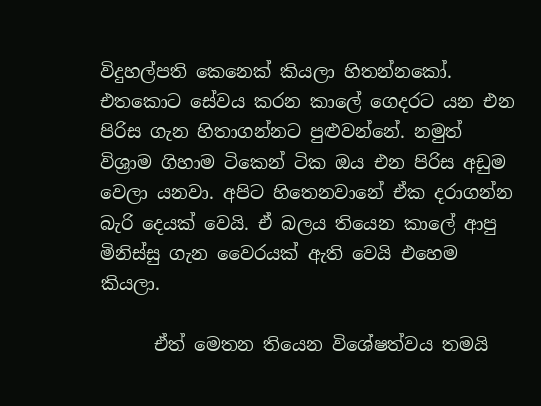විදුහල්පති කෙනෙක් කියලා හිතන්නකෝ. එතකොට සේවය කරන කාලේ ගෙදරට යන එන පිරිස ගැන හිතාගන්නට පුළුවන්නේ. නමුත් විශ්‍රාම ගිහාම ටිකෙන් ටික ඔය එන පිරිස අඩුම වෙලා යනවා. අපිට හිතෙනවානේ ඒක දරාගන්න බැරි දෙයක් වෙයි. ඒ බලය තියෙන කාලේ ආපු මිනිස්සු ගැන වෛරයක් ඇති වෙයි එහෙම කියලා.

      ඒත් මෙතන තියෙන විශේෂත්වය තමයි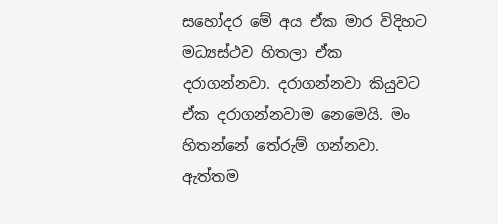සහෝදර මේ අය ඒක මාර විදිහට මධ්‍යස්ථව හිතලා ඒක දරාගන්නවා. දරාගන්නවා කියුවට ඒක දරාගන්නවාම නෙමෙයි. මං හිතන්නේ තේරුම් ගන්නවා. ඇත්තම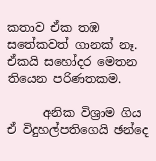කතාව ඒක තඹ සතේකවත් ගානක් නෑ. ඒකයි සහෝදර මෙතන තියෙන පරිණතකම.

      අනික විශ්‍රාම ගිය ඒ විදුහල්පතිගෙයි ඡන්දෙ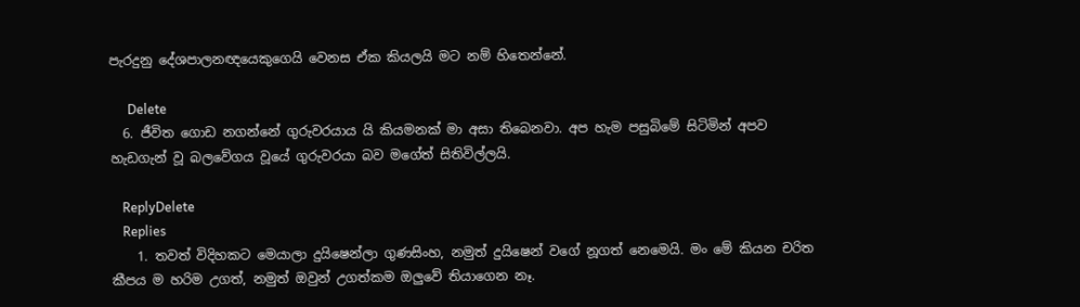පැරදුනු දේශපාලනඥයෙකුගෙයි වෙනස ඒක කියලයි මට නම් හිතෙන්නේ.

      Delete
  6. ජීවිත ගොඩ නගන්නේ ගුරුවරයාය යි කියමනක් මා අසා තිබෙනවා. අප හැම පසුබිමේ සිටිමින් අපව හැඩගැන් වූ බලවේගය වූයේ ගුරුවරයා බව මගේත් සිතිවිල්ලයි.

    ReplyDelete
    Replies
    1. තවත් විදිහකට මෙයාලා දුයිෂෙන්ලා ගුණසිංහ, නමුත් දුයිෂෙන් වගේ නූගත් නෙමෙයි. මං මේ කියන චරිත කීපය ම හරිම උගත්, නමුත් ඔවුන් උගත්කම ඔලුවේ තියාගෙන නෑ.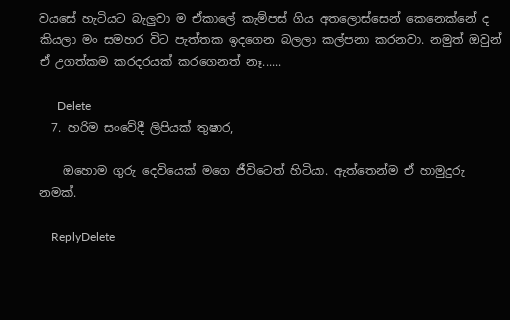වයසේ හැටියට බැලුවා ම ඒකාලේ කැම්පස් ගිය අතලොස්සෙන් කෙනෙක්නේ ද කියලා මං සමහර විට පැත්තක ඉදගෙන බලලා කල්පනා කරනවා. නමුත් ඔවුන් ඒ උගත්කම කරදරයක් කරගෙනත් නෑ......

      Delete
  7. හරිම සංවේදී ලිපියක් තුෂාර,

    ඔහොම ගුරු දෙවියෙක් මගෙ ජීවිටෙත් හිටියා. ඇත්තෙන්ම ඒ හාමුදුරු නමක්.

    ReplyDelete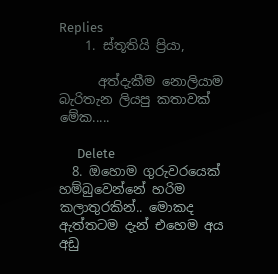Replies
    1. ස්තූතියි ප්‍රියා,

      අත්දැකීම නොලියාම බැරිතැන ලියපු කතාවක් මේක.....

      Delete
  8. ඔහොම ගුරුවරයෙක් හම්බුවෙන්නේ හරිම කලාතුරකින්.. මොකද ඇත්තටම දැන් එහෙම අය අඩු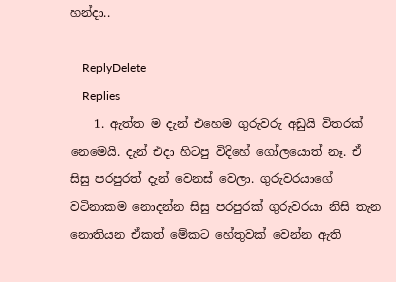හන්දා..

    ReplyDelete
    Replies
    1. ඇත්ත ම දැන් එහෙම ගුරුවරු අඩුයි විතරක් නෙමෙයි. දැන් එදා හිටපු විදිහේ ගෝලයොත් නෑ. ඒ සිසු පරපුරත් දැන් වෙනස් වෙලා. ගුරුවරයාගේ වටිනාකම නොදන්න සිසු පරපුරක් ගුරුවරයා නිසි තැන නොතියන ඒකත් මේකට හේතුවක් වෙන්න ඇති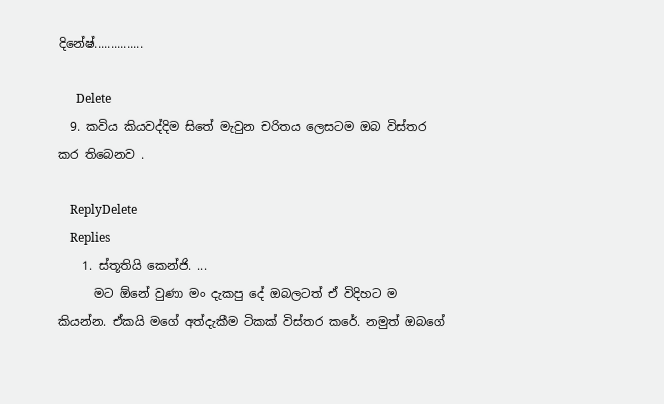දිනේෂ්...............

      Delete
  9. කවිය කියවද්දිම සිතේ මැවුන චරිතය ලෙසටම ඔබ විස්තර කර තිබෙනව .

    ReplyDelete
    Replies
    1. ස්තූතියි කෙන්ජි. ...
      මට ඕනේ වුණා මං දැකපු දේ ඔබලටත් ඒ විදිහට ම කියන්න. ඒකයි මගේ අත්දැකීම ටිකක් විස්තර කරේ. නමුත් ඔබගේ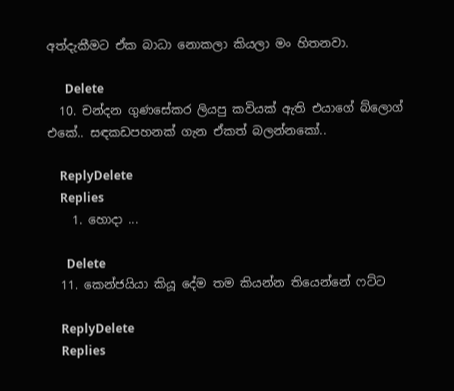අත්දැකීමට ඒක බාධා නොකලා කියලා මං හිතනවා.

      Delete
  10. චන්දන ගුණසේකර ලියපු කවියක් ඇති එයාගේ බ්ලොග් එකේ.. සඳකඩපහනක් ගැන ඒකත් බලන්නකෝ..

    ReplyDelete
    Replies
    1. හොදා ...

      Delete
  11. කෙන්ජයියා කියූ දේම තම කියන්න තියෙන්නේ ෆට්ට

    ReplyDelete
    Replies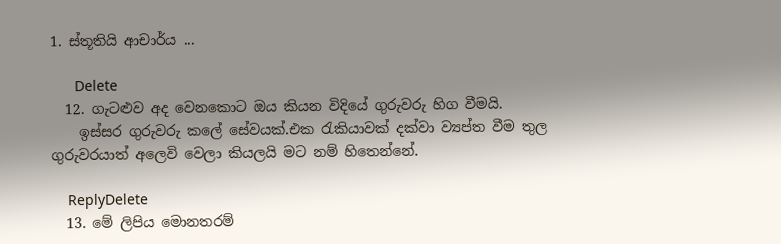1. ස්තූතියි ආචාර්ය ...

      Delete
  12. ගැටළුව අද වෙනකොට ඔය කියන විදියේ ගුරුවරු හිග වීමයි.
    ඉස්සර ගුරුවරු කලේ සේවයක්.එක රැකියාවක් දක්වා ව්‍යප්ත වීම තුල ගුරුවරයාත් අලෙවි වෙලා කියලයි මට නම් හිතෙන්නේ.

    ReplyDelete
  13. මේ ලිපිය මොනතරම්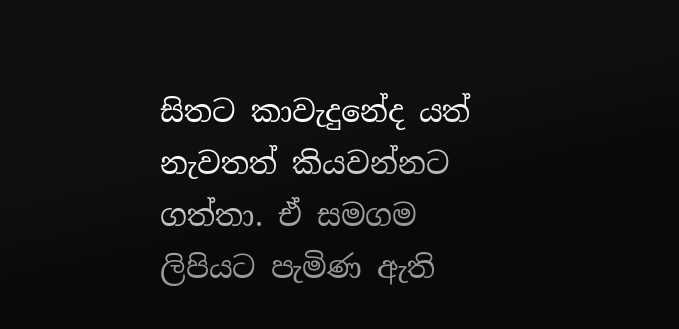සිතට කාවැදුනේද යත් නැවතත් කියවන්නට ගත්තා. ඒ සමගම ලිපියට පැමිණ ඇති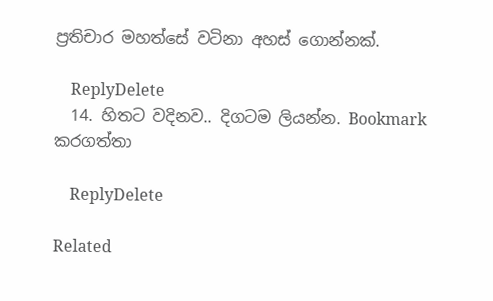ප්‍රතිචාර මහත්සේ වටිනා අහස් ගොන්නක්.

    ReplyDelete
  14. හිතට වදිනව.. දිගටම ලියන්න. Bookmark කරගත්තා

    ReplyDelete

Related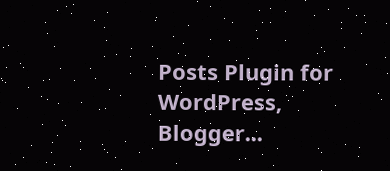Posts Plugin for WordPress, Blogger...